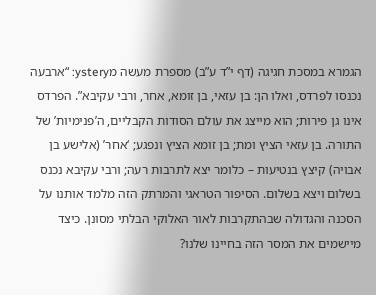הגמרא במסכת חגיגה (דף י”ד ע”ב) מספרת מעשה מystery: “ארבעה נכנסו לפרדס, ואלו הן: בן עזאי, בן זומא, אחר, ורבי עקיבא”. הפרדס אינו גן פירות; הוא מייצג את עולם הסודות הקבליים, ה’פנימיות’ של התורה. בן עזאי הציץ ומת; בן זומא הציץ ונפגע; ‘אחר’ (אלישע בן אבויה) קיצץ בנטיעות – כלומר יצא לתרבות רעה; ורבי עקיבא נכנס בשלום ויצא בשלום. הסיפור הטראגי והמרתק הזה מלמד אותנו על הסכנה והגדולה שבהתקרבות לאור האלוקי הבלתי מסונן. כיצד מיישמים את המסר הזה בחיינו שלנו?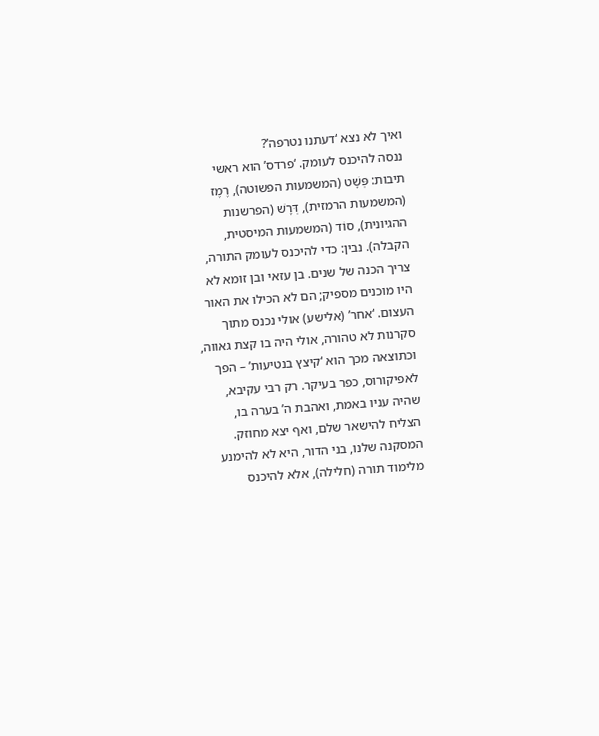ואיך לא נצא ‘דעתנו נטרפה’?
ננסה להיכנס לעומק. ‘פרדס’ הוא ראשי תיבות: פְּשָׁט (המשמעות הפשוטה), רֶמֶז (המשמעות הרמזית), דְּרָשׁ (הפרשנות ההגיונית), סוֹד (המשמעות המיסטית, הקבלה). נבין: כדי להיכנס לעומק התורה, צריך הכנה של שנים. בן עזאי ובן זומא לא היו מוכנים מספיק; הם לא הכילו את האור העצום. ‘אחר’ (אלישע) אולי נכנס מתוך סקרנות לא טהורה, אולי היה בו קצת גאווה, וכתוצאה מכך הוא ‘קיצץ בנטיעות’ – הפך לאפיקורוס, כפר בעיקר. רק רבי עקיבא, שהיה עניו באמת, ואהבת ה’ בערה בו, הצליח להישאר שלם, ואף יצא מחוזק.
המסקנה שלנו, בני הדור, היא לא להימנע מלימוד תורה (חלילה), אלא להיכנס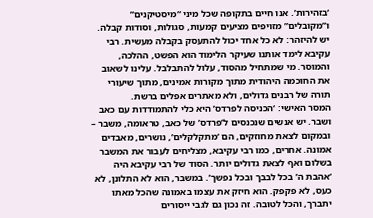‘בזהירות’. אנו חיים בתקופה שכל מיני “מיסטיקנים” ו”מקובלים” מזויפים מציעים קמעות, סגולות, וסודות קבלה. יש להיזהר: לא כל אחד יכול להתעסק בקבלה מעשית. רבי עקיבא לימד אותנו שעיקר הלימוד הוא הפשט, ההלכה, והמוסר. מי שמתחיל מהסוד, עלול להתבלבל. עלינו לשאוב את החוכמה היהודית מתוך מקורות אמינים, מתוך שיעורי תורה של רבנים גדולים, ולא מאתרים אפלים ברשת.
המסר האישי: ‘הכניסה לפרדס’ היא כלי להתמודדות עם כאב ושבר. יש אנשים שנכנסים ל’פרדס’ של כאב, טראומה, משבר – ובמקום לצאת מחוזקים, הם ‘מתקלקלים’, נושרים, מאבדים אמונה. אחרים, כמו רבי עקיבא, מצליחים לעבור את המשבר בשלום ואף לצאת גדולים יותר. הסוד של רבי עקיבא היה ‘אהבת ה’ בכל לבבך ובכל נפשך’. במשבר, הוא לא התלונן, לא כעס, לא פקפק. הוא חיזק את עצמו באמונה שהכל מאתו יתברך, והכל לטובה. זה נכון גם לגבי ייסורים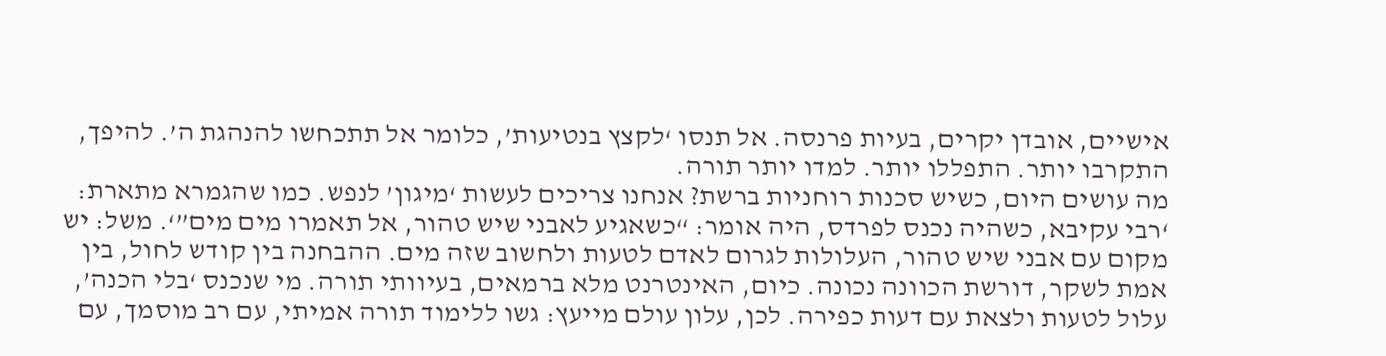אישיים, אובדן יקרים, בעיות פרנסה. אל תנסו ‘לקצץ בנטיעות’, כלומר אל תתכחשו להנהגת ה’. להיפך, התקרבו יותר. התפללו יותר. למדו יותר תורה.
מה עושים היום, כשיש סכנות רוחניות ברשת? אנחנו צריכים לעשות ‘מיגון’ לנפש. כמו שהגמרא מתארת: ‘רבי עקיבא, כשהיה נכנס לפרדס, היה אומר: “כשאגיע לאבני שיש טהור, אל תאמרו מים מים”‘. משל: יש מקום עם אבני שיש טהור, העלולות לגרום לאדם לטעות ולחשוב שזה מים. ההבחנה בין קודש לחול, בין אמת לשקר, דורשת הכוונה נכונה. כיום, האינטרנט מלא ברמאים, בעיוותי תורה. מי שנכנס ‘בלי הכנה’, עלול לטעות ולצאת עם דעות כפירה. לכן, עלון עולם מייעץ: גשו ללימוד תורה אמיתי, עם רב מוסמך, עם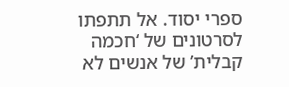ספרי יסוד. אל תתפתו לסרטונים של ‘חכמה קבלית’ של אנשים לא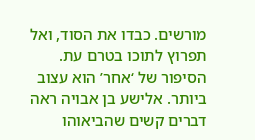מורשים. כבדו את הסוד, ואל תפרוץ לתוכו בטרם עת.
הסיפור של ‘אחר’ הוא עצוב ביותר. אלישע בן אבויה ראה דברים קשים שהביאוהו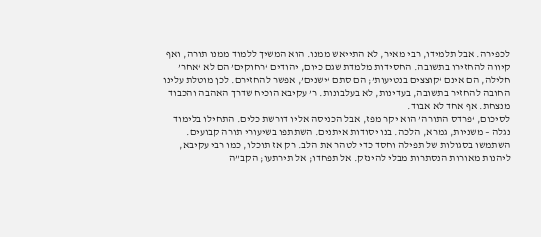לכפירה. אבל תלמידו, רבי מאיר, לא התייאש ממנו. הוא המשיך ללמוד ממנו תורה, ואף קיווה להחזירו בתשובה. החסידות מלמדת שגם כיום, יהודים ‘רחוקים’ הם לא ‘אחר’ חלילה, הם אינם ‘קוצצים בנטיעות’; הם סתם ‘ישנים’, אפשר להחזירם. לכן מוטלת עלינו החובה להחזיר בתשובה, בעדינות, לא בעלבונות. ר’ עקיבא הוכיח שדרך האהבה והכבוד מנצחת. אף אחד לא אבוד.
לסיכום, ‘פרדס התורה’ הוא יקר מפז, אבל הכניסה אליו דורשת כלים. התחילו בלימוד נגלה – משניות, גמרא, הלכה. בנו יסודות איתנים. השתתפו בשיעורי תורה קבועים. השתמשו בסגולות של תפילה וחסד כדי לטהר את הלב. רק אז תוכלו, כמו רבי עקיבא, ליהנות מאורות הנסתרות מבלי להינזק. אל תפחדו; אל תירתעו; הקב”ה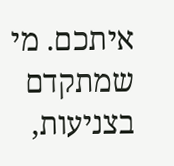איתכם. מי שמתקדם בצניעות,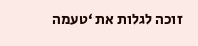זוכה לגלות את ‘טעמה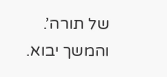של תורה’. והמשך יבוא.